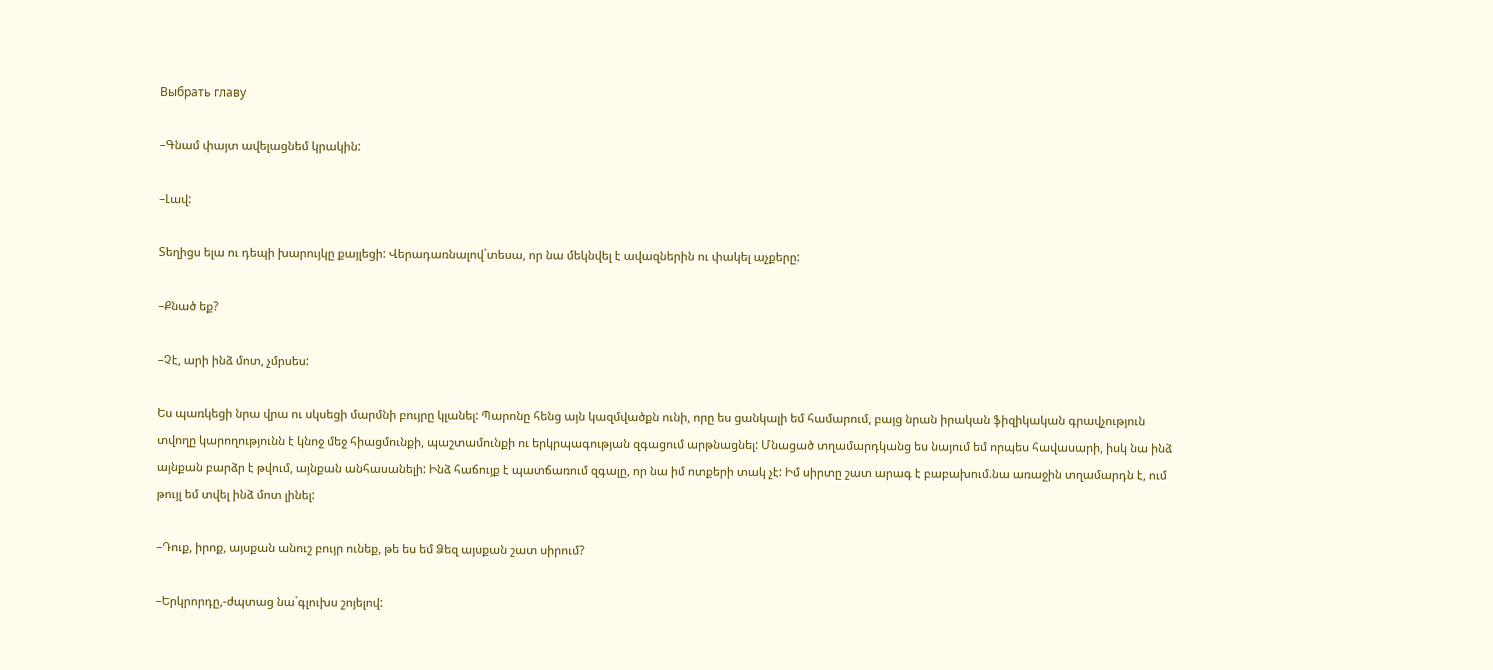Выбрать главу

–Գնամ փայտ ավելացնեմ կրակին:

–Լավ:

Տեղիցս ելա ու դեպի խարույկը քայլեցի: Վերադառնալով`տեսա, որ նա մեկնվել է ավազներին ու փակել աչքերը:

–Քնած եք?

–Չէ, արի ինձ մոտ, չմրսես:

Ես պառկեցի նրա վրա ու սկսեցի մարմնի բույրը կլանել: Պարոնը հենց այն կազմվածքն ունի, որը ես ցանկալի եմ համարում, բայց նրան իրական ֆիզիկական գրավչություն տվողը կարողությունն է կնոջ մեջ հիացմունքի, պաշտամունքի ու երկրպագության զգացում արթնացնել: Մնացած տղամարդկանց ես նայում եմ որպես հավասարի, իսկ նա ինձ այնքան բարձր է թվում, այնքան անհասանելի: Ինձ հաճույք է պատճառում զգալը, որ նա իմ ոտքերի տակ չէ: Իմ սիրտը շատ արագ է բաբախում.նա առաջին տղամարդն է, ում թույլ եմ տվել ինձ մոտ լինել:

–Դուք, իրոք, այսքան անուշ բույր ունեք, թե ես եմ Ձեզ այսքան շատ սիրում?

–Երկրորդը,-ժպտաց նա`գլուխս շոյելով: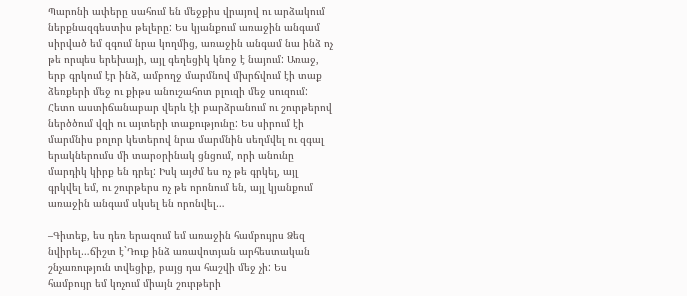Պարոնի ափերը սահում են մեջքիս վրայով ու արձակում ներքնազգեստիս թելերը: Ես կյանքում առաջին անգամ սիրված եմ զգում նրա կողմից, առաջին անգամ նա ինձ ոչ թե որպես երեխայի, այլ գեղեցիկ կնոջ է նայում: Առաջ, երբ գրկում էր ինձ, ամբողջ մարմնով մխրճվում էի տաք ձեռքերի մեջ ու քիթս անուշահոտ բլուզի մեջ սուզում: Հետո աստիճանաբար վերև էի բարձրանում ու շուրթերով ներծծում վզի ու այտերի տաքությունը: Ես սիրում էի մարմնիս բոլոր կետերով նրա մարմնին սեղմվել ու զգալ երակներումս մի տարօրինակ ցնցում, որի անունը մարդիկ կիրք են դրել: Իսկ այժմ ես ոչ թե գրկել, այլ գրկվել եմ, ու շուրթերս ոչ թե որոնում են, այլ կյանքում առաջին անգամ սկսել են որոնվել…

–Գիտեք, ես դեռ երազում եմ առաջին համբույրս Ձեզ նվիրել…ճիշտ է`Դուք ինձ առավոտյան արհեստական շնչառություն տվեցիք, բայց դա հաշվի մեջ չի: Ես համբույր եմ կոչում միայն շուրթերի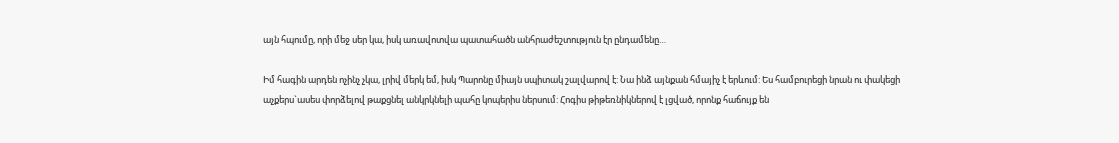այն հպումը, որի մեջ սեր կա, իսկ առավոտվա պատահածն անհրաժեշտություն էր ընդամենը…

Իմ հագին արդեն ոչինչ չկա, լրիվ մերկ եմ, իսկ Պարոնը միայն սպիտակ շալվարով է: Նա ինձ այնքան հմայիչ է երևում: Ես համբուրեցի նրան ու փակեցի աչքերս`ասես փորձելով թաքցնել անկրկնելի պահը կոպերիս ներսում: Հոգիս թիթեռնիկներով է լցված, որոնք հաճույք են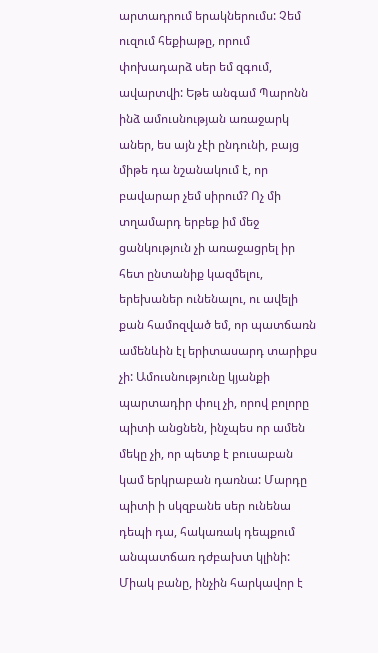արտադրում երակներումս: Չեմ ուզում հեքիաթը, որում փոխադարձ սեր եմ զգում, ավարտվի: Եթե անգամ Պարոնն ինձ ամուսնության առաջարկ աներ, ես այն չէի ընդունի, բայց միթե դա նշանակում է, որ բավարար չեմ սիրում? Ոչ մի տղամարդ երբեք իմ մեջ ցանկություն չի առաջացրել իր հետ ընտանիք կազմելու, երեխաներ ունենալու, ու ավելի քան համոզված եմ, որ պատճառն ամենևին էլ երիտասարդ տարիքս չի: Ամուսնությունը կյանքի պարտադիր փուլ չի, որով բոլորը պիտի անցնեն, ինչպես որ ամեն մեկը չի, որ պետք է բուսաբան կամ երկրաբան դառնա: Մարդը պիտի ի սկզբանե սեր ունենա դեպի դա, հակառակ դեպքում անպատճառ դժբախտ կլինի: Միակ բանը, ինչին հարկավոր է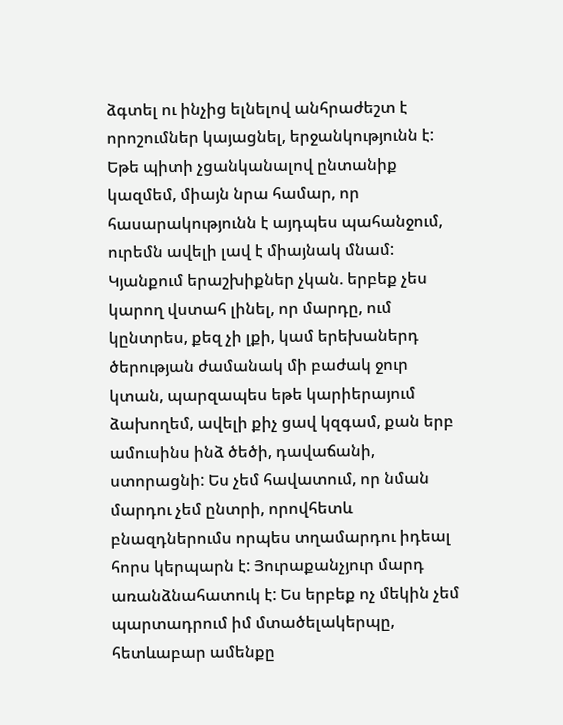ձգտել ու ինչից ելնելով անհրաժեշտ է որոշումներ կայացնել, երջանկությունն է: Եթե պիտի չցանկանալով ընտանիք կազմեմ, միայն նրա համար, որ հասարակությունն է այդպես պահանջում, ուրեմն ավելի լավ է միայնակ մնամ: Կյանքում երաշխիքներ չկան. երբեք չես կարող վստահ լինել, որ մարդը, ում կընտրես, քեզ չի լքի, կամ երեխաներդ ծերության ժամանակ մի բաժակ ջուր կտան, պարզապես եթե կարիերայում ձախողեմ, ավելի քիչ ցավ կզգամ, քան երբ ամուսինս ինձ ծեծի, դավաճանի, ստորացնի: Ես չեմ հավատում, որ նման մարդու չեմ ընտրի, որովհետև բնազդներումս որպես տղամարդու իդեալ հորս կերպարն է: Յուրաքանչյուր մարդ առանձնահատուկ է: Ես երբեք ոչ մեկին չեմ պարտադրում իմ մտածելակերպը, հետևաբար ամենքը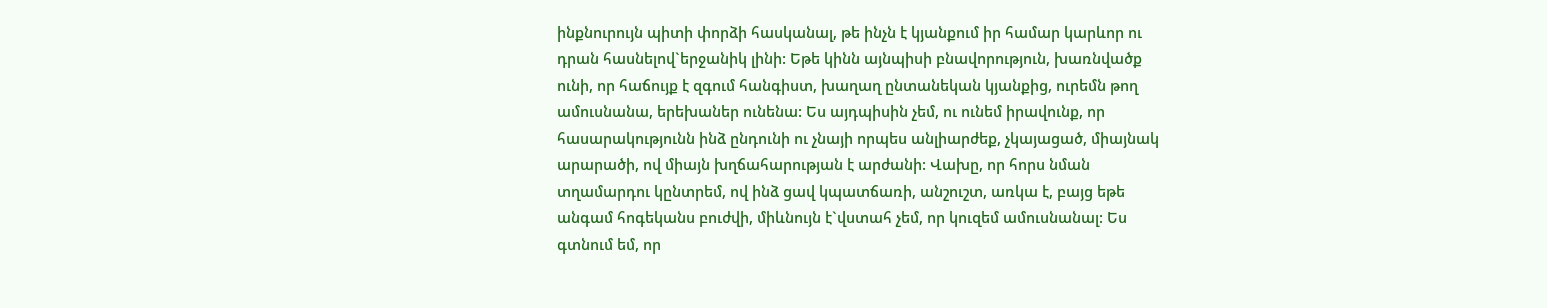ինքնուրույն պիտի փորձի հասկանալ, թե ինչն է կյանքում իր համար կարևոր ու դրան հասնելով`երջանիկ լինի: Եթե կինն այնպիսի բնավորություն, խառնվածք ունի, որ հաճույք է զգում հանգիստ, խաղաղ ընտանեկան կյանքից, ուրեմն թող ամուսնանա, երեխաներ ունենա: Ես այդպիսին չեմ, ու ունեմ իրավունք, որ հասարակությունն ինձ ընդունի ու չնայի որպես անլիարժեք, չկայացած, միայնակ արարածի, ով միայն խղճահարության է արժանի: Վախը, որ հորս նման տղամարդու կընտրեմ, ով ինձ ցավ կպատճառի, անշուշտ, առկա է, բայց եթե անգամ հոգեկանս բուժվի, միևնույն է`վստահ չեմ, որ կուզեմ ամուսնանալ: Ես գտնում եմ, որ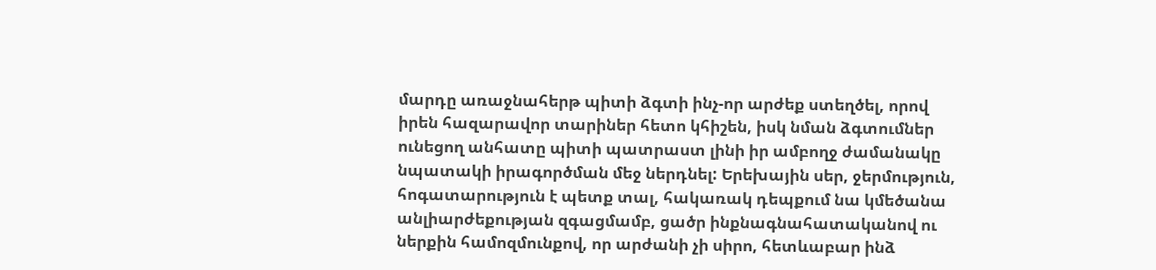մարդը առաջնահերթ պիտի ձգտի ինչ-որ արժեք ստեղծել, որով իրեն հազարավոր տարիներ հետո կհիշեն, իսկ նման ձգտումներ ունեցող անհատը պիտի պատրաստ լինի իր ամբողջ ժամանակը նպատակի իրագործման մեջ ներդնել: Երեխային սեր, ջերմություն, հոգատարություն է պետք տալ, հակառակ դեպքում նա կմեծանա անլիարժեքության զգացմամբ, ցածր ինքնագնահատականով ու ներքին համոզմունքով, որ արժանի չի սիրո, հետևաբար ինձ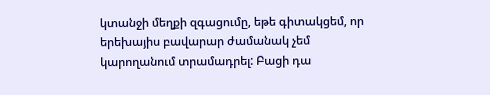կտանջի մեղքի զգացումը, եթե գիտակցեմ, որ երեխայիս բավարար ժամանակ չեմ կարողանում տրամադրել: Բացի դա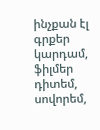ինչքան էլ գրքեր կարդամ, ֆիլմեր դիտեմ, սովորեմ,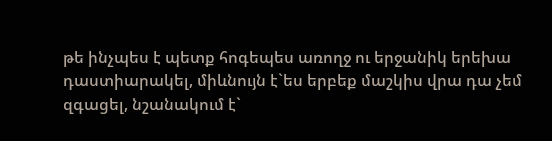թե ինչպես է պետք հոգեպես առողջ ու երջանիկ երեխա դաստիարակել, միևնույն է`ես երբեք մաշկիս վրա դա չեմ զգացել, նշանակում է`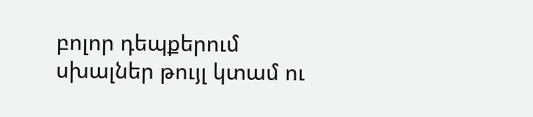բոլոր դեպքերում սխալներ թույլ կտամ ու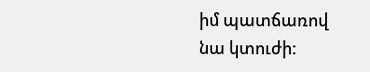իմ պատճառով նա կտուժի: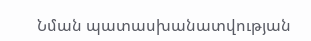Նման պատասխանատվության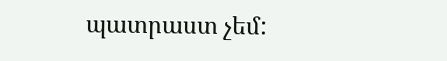պատրաստ չեմ: